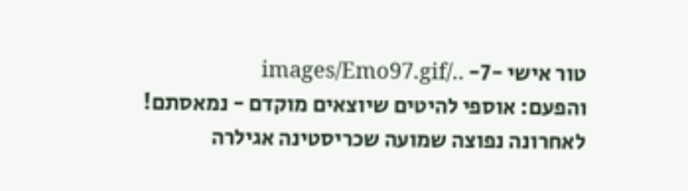טור אישי -7- ../images/Emo97.gif
והפעם: אוספי להיטים שיוצאים מוקדם - נמאסתם! לאחרונה נפוצה שמועה שכריסטינה אגילרה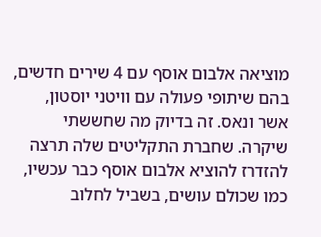מוציאה אלבום אוסף עם 4 שירים חדשים, בהם שיתופי פעולה עם וויטני יוסטון, אשר ונאס. זה בדיוק מה שחששתי שיקרה. שחברת התקליטים שלה תרצה להזדרז להוציא אלבום אוסף כבר עכשיו, כמו שכולם עושים, בשביל לחלוב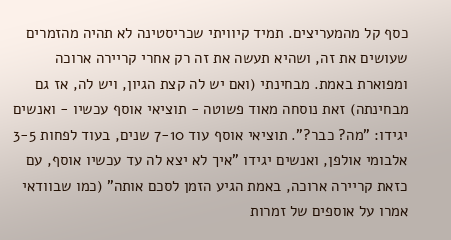כסף קל מהמעריצים. תמיד קיוויתי שכריסטינה לא תהיה מהזמרים שעושים את זה, ושהיא תעשה את זה רק אחרי קריירה ארוכה ומפוארת באמת. מבחינתי (ואם יש לה קצת הגיון, ויש לה, אז גם מבחינתה) זאת נוסחה מאוד פשוטה - תוציאי אוסף עכשיו - ואנשים יגידו: "מה? כבר?". תוציאי אוסף עוד 7-10 שנים, בעוד לפחות 3-5 אלבומי אולפן, ואנשים יגידו "איך לא יצא לה עד עכשיו אוסף, עם כזאת קריירה ארוכה, באמת הגיע הזמן לסכם אותה" (כמו שבוודאי אמרו על אוספים של זמרות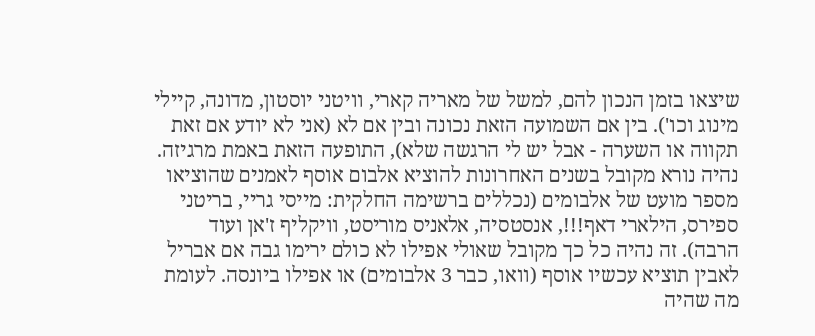שיצאו בזמן הנכון להם, למשל של מאריה קארי, וויטני יוסטון, מדונה, קיילי מינוג וכו'). בין אם השמועה הזאת נכונה ובין אם לא (אני לא יודע אם זאת תקווה או השערה - אבל יש לי הרגשה שלא), התופעה הזאת באמת מרגיזה. נהיה נורא מקובל בשנים האחרונות להוציא אלבום אוסף לאמנים שהוציאו מספר מועט של אלבומים (נכללים ברשימה החלקית: מייסי גריי, בריטני ספירס, הילארי דאף!!!, אנסטסיה, אלאניס מוריסט, וויקליף ז'אן ועוד הרבה). זה נהיה כל כך מקובל שאולי אפילו לא כולם ירימו גבה אם אבריל לאבין תוציא עכשיו אוסף (וואו, כבר 3 אלבומים) או אפילו ביונסה. לעומת מה שהיה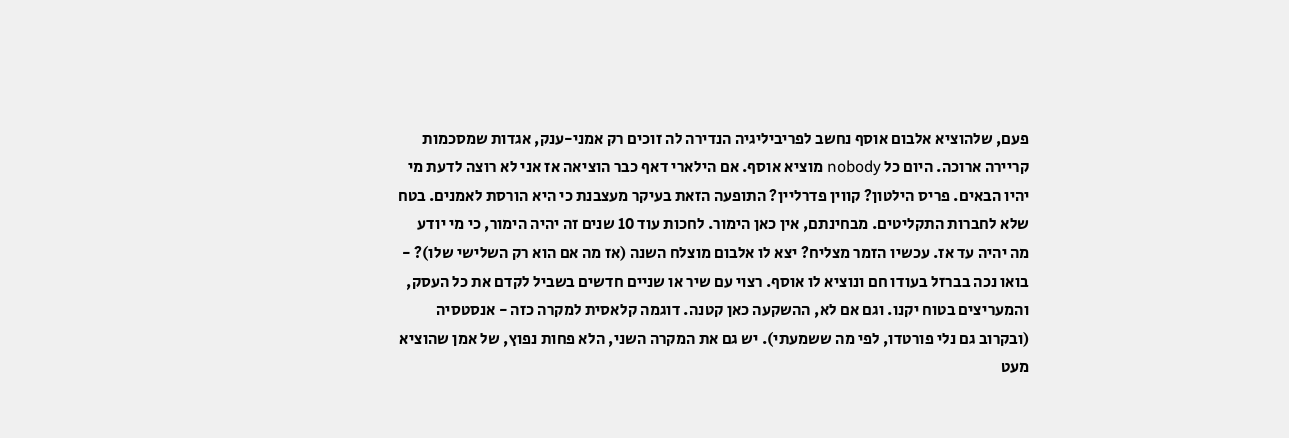פעם, שלהוציא אלבום אוסף נחשב לפריביליגיה הנדירה לה זוכים רק אמני-ענק, אגדות שמסכמות קריירה ארוכה. היום כל nobody מוציא אוסף. אם הילארי דאף כבר הוציאה אז אני לא רוצה לדעת מי יהיו הבאים. פריס הילטון? קווין פדרליין? התופעה הזאת בעיקר מעצבנת כי היא הורסת לאמנים. בטח שלא לחברות התקליטים. מבחינתם, אין כאן הימור. לחכות עוד 10 שנים זה יהיה הימור, כי מי יודע מה יהיה עד אז. עכשיו הזמר מצליח? יצא לו אלבום מוצלח השנה (אז מה אם הוא רק השלישי שלו)? - בואו נכה בברזל בעודו חם ונוציא לו אוסף. רצוי עם שיר או שניים חדשים בשביל לקדם את כל העסק, והמעריצים בטוח יקנו. וגם אם לא, ההשקעה כאן קטנה. דוגמה קלאסית למקרה כזה - אנסטסיה (ובקרוב גם נלי פורטדו, לפי מה ששמעתי). יש גם את המקרה השני, הלא פחות נפוץ, של אמן שהוציא מעט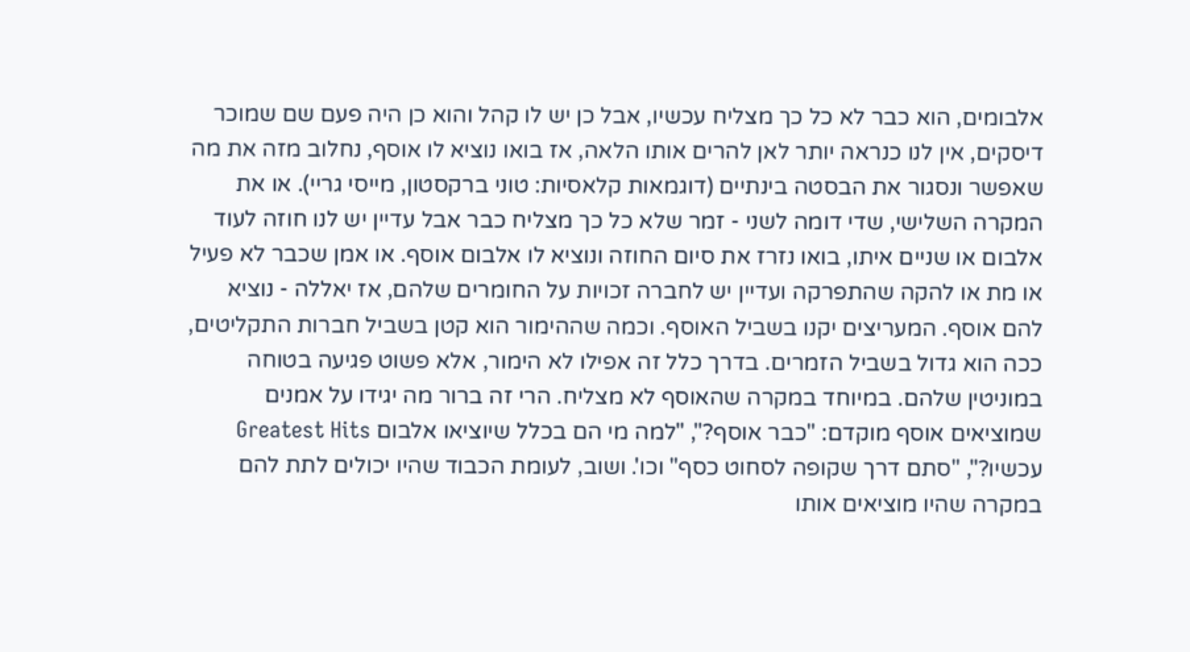אלבומים, הוא כבר לא כל כך מצליח עכשיו, אבל כן יש לו קהל והוא כן היה פעם שם שמוכר דיסקים, אין לנו כנראה יותר לאן להרים אותו הלאה, אז בואו נוציא לו אוסף, נחלוב מזה את מה שאפשר ונסגור את הבסטה בינתיים (דוגמאות קלאסיות: טוני ברקסטון, מייסי גריי). או את המקרה השלישי, שדי דומה לשני - זמר שלא כל כך מצליח כבר אבל עדיין יש לנו חוזה לעוד אלבום או שניים איתו, בואו נזרז את סיום החוזה ונוציא לו אלבום אוסף. או אמן שכבר לא פעיל או מת או להקה שהתפרקה ועדיין יש לחברה זכויות על החומרים שלהם, אז יאללה - נוציא להם אוסף. המעריצים יקנו בשביל האוסף. וכמה שההימור הוא קטן בשביל חברות התקליטים, ככה הוא גדול בשביל הזמרים. בדרך כלל זה אפילו לא הימור, אלא פשוט פגיעה בטוחה במוניטין שלהם. במיוחד במקרה שהאוסף לא מצליח. הרי זה ברור מה יגידו על אמנים שמוציאים אוסף מוקדם: "כבר אוסף?", "למה מי הם בכלל שיוציאו אלבום Greatest Hits עכשיו?", "סתם דרך שקופה לסחוט כסף" וכו'. ושוב, לעומת הכבוד שהיו יכולים לתת להם במקרה שהיו מוציאים אותו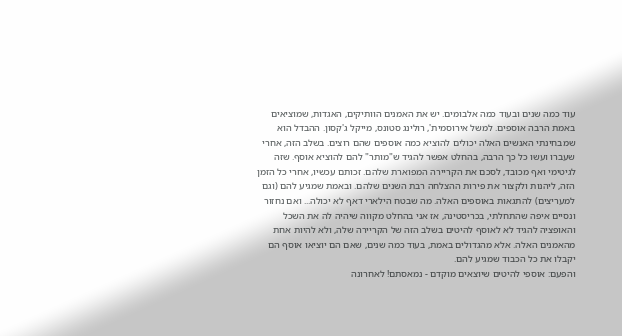עוד כמה שנים ובעוד כמה אלבומים. יש את האמנים הוותיקים, האגדות, שמוציאים באמת הרבה אוספים. למשל אירוסמית', רולינג סטונס, מייקל ג'קסון. ההבדל הוא שמבחינתי האנשים האלה יכולים להוציא כמה אוספים שהם רוצים. בשלב הזה, אחרי שעברו ועשו כל כך הרבה, בהחלט אפשר להגיד ש"מותר" להם להוציא אוסף. שזה לגיטימי ואף מכובד, לסכם את הקריירה המפוארת שלהם. זכותם עכשיו, אחרי כל הזמן הזה, ליהנות ולקצור את פירות ההצלחה רבת השנים שלהם. ובאמת שמגיע להם (וגם למעריצים) להתגאות באוספים האלה. מה שבטח הילארי דאף לא יכולה... ואם נחזור ונסיים איפה שהתחלתי, בכריסטינה, אז אני בהחלט מקווה שיהיה לה את השכל והאופציה להגיד לא לאוסף להיטים בשלב הזה של הקריירה שלה, ולא להיות אחת מהאמנים האלה. אלא מהגדולים באמת, בעוד כמה שנים, שאם הם יוציאו אוסף הם יקבלו את כל הכבוד שמגיע להם.
והפעם: אוספי להיטים שיוצאים מוקדם - נמאסתם! לאחרונה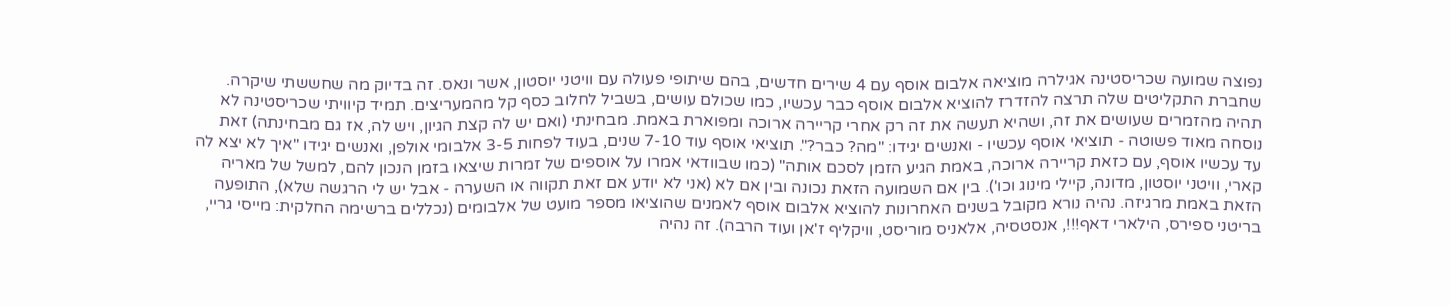נפוצה שמועה שכריסטינה אגילרה מוציאה אלבום אוסף עם 4 שירים חדשים, בהם שיתופי פעולה עם וויטני יוסטון, אשר ונאס. זה בדיוק מה שחששתי שיקרה. שחברת התקליטים שלה תרצה להזדרז להוציא אלבום אוסף כבר עכשיו, כמו שכולם עושים, בשביל לחלוב כסף קל מהמעריצים. תמיד קיוויתי שכריסטינה לא תהיה מהזמרים שעושים את זה, ושהיא תעשה את זה רק אחרי קריירה ארוכה ומפוארת באמת. מבחינתי (ואם יש לה קצת הגיון, ויש לה, אז גם מבחינתה) זאת נוסחה מאוד פשוטה - תוציאי אוסף עכשיו - ואנשים יגידו: "מה? כבר?". תוציאי אוסף עוד 7-10 שנים, בעוד לפחות 3-5 אלבומי אולפן, ואנשים יגידו "איך לא יצא לה עד עכשיו אוסף, עם כזאת קריירה ארוכה, באמת הגיע הזמן לסכם אותה" (כמו שבוודאי אמרו על אוספים של זמרות שיצאו בזמן הנכון להם, למשל של מאריה קארי, וויטני יוסטון, מדונה, קיילי מינוג וכו'). בין אם השמועה הזאת נכונה ובין אם לא (אני לא יודע אם זאת תקווה או השערה - אבל יש לי הרגשה שלא), התופעה הזאת באמת מרגיזה. נהיה נורא מקובל בשנים האחרונות להוציא אלבום אוסף לאמנים שהוציאו מספר מועט של אלבומים (נכללים ברשימה החלקית: מייסי גריי, בריטני ספירס, הילארי דאף!!!, אנסטסיה, אלאניס מוריסט, וויקליף ז'אן ועוד הרבה). זה נהיה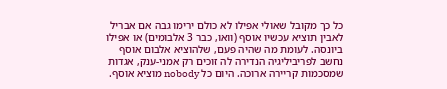כל כך מקובל שאולי אפילו לא כולם ירימו גבה אם אבריל לאבין תוציא עכשיו אוסף (וואו, כבר 3 אלבומים) או אפילו ביונסה. לעומת מה שהיה פעם, שלהוציא אלבום אוסף נחשב לפריביליגיה הנדירה לה זוכים רק אמני-ענק, אגדות שמסכמות קריירה ארוכה. היום כל nobody מוציא אוסף.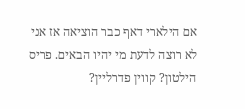אם הילארי דאף כבר הוציאה אז אני לא רוצה לדעת מי יהיו הבאים. פריס הילטון? קווין פדרליין?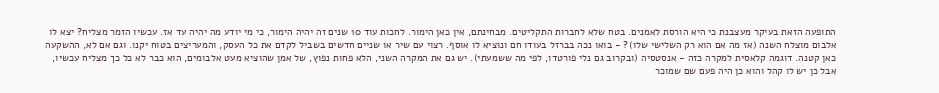התופעה הזאת בעיקר מעצבנת כי היא הורסת לאמנים. בטח שלא לחברות התקליטים. מבחינתם, אין כאן הימור. לחכות עוד 10 שנים זה יהיה הימור, כי מי יודע מה יהיה עד אז. עכשיו הזמר מצליח? יצא לו אלבום מוצלח השנה (אז מה אם הוא רק השלישי שלו)? - בואו נכה בברזל בעודו חם ונוציא לו אוסף. רצוי עם שיר או שניים חדשים בשביל לקדם את כל העסק, והמעריצים בטוח יקנו. וגם אם לא, ההשקעה כאן קטנה. דוגמה קלאסית למקרה כזה - אנסטסיה (ובקרוב גם נלי פורטדו, לפי מה ששמעתי). יש גם את המקרה השני, הלא פחות נפוץ, של אמן שהוציא מעט אלבומים, הוא כבר לא כל כך מצליח עכשיו, אבל כן יש לו קהל והוא כן היה פעם שם שמוכר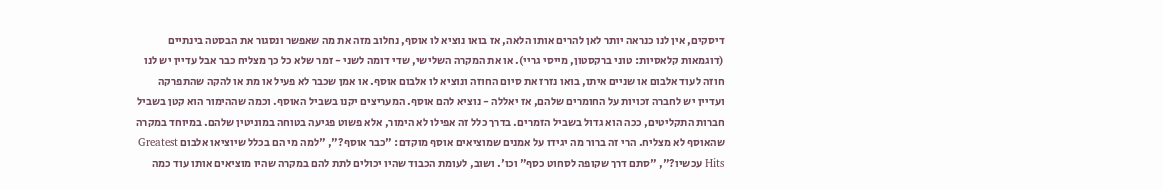דיסקים, אין לנו כנראה יותר לאן להרים אותו הלאה, אז בואו נוציא לו אוסף, נחלוב מזה את מה שאפשר ונסגור את הבסטה בינתיים (דוגמאות קלאסיות: טוני ברקסטון, מייסי גריי). או את המקרה השלישי, שדי דומה לשני - זמר שלא כל כך מצליח כבר אבל עדיין יש לנו חוזה לעוד אלבום או שניים איתו, בואו נזרז את סיום החוזה ונוציא לו אלבום אוסף. או אמן שכבר לא פעיל או מת או להקה שהתפרקה ועדיין יש לחברה זכויות על החומרים שלהם, אז יאללה - נוציא להם אוסף. המעריצים יקנו בשביל האוסף. וכמה שההימור הוא קטן בשביל חברות התקליטים, ככה הוא גדול בשביל הזמרים. בדרך כלל זה אפילו לא הימור, אלא פשוט פגיעה בטוחה במוניטין שלהם. במיוחד במקרה שהאוסף לא מצליח. הרי זה ברור מה יגידו על אמנים שמוציאים אוסף מוקדם: "כבר אוסף?", "למה מי הם בכלל שיוציאו אלבום Greatest Hits עכשיו?", "סתם דרך שקופה לסחוט כסף" וכו'. ושוב, לעומת הכבוד שהיו יכולים לתת להם במקרה שהיו מוציאים אותו עוד כמה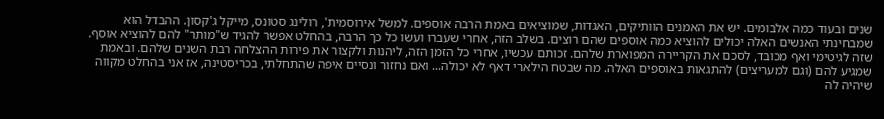שנים ובעוד כמה אלבומים. יש את האמנים הוותיקים, האגדות, שמוציאים באמת הרבה אוספים. למשל אירוסמית', רולינג סטונס, מייקל ג'קסון. ההבדל הוא שמבחינתי האנשים האלה יכולים להוציא כמה אוספים שהם רוצים. בשלב הזה, אחרי שעברו ועשו כל כך הרבה, בהחלט אפשר להגיד ש"מותר" להם להוציא אוסף. שזה לגיטימי ואף מכובד, לסכם את הקריירה המפוארת שלהם. זכותם עכשיו, אחרי כל הזמן הזה, ליהנות ולקצור את פירות ההצלחה רבת השנים שלהם. ובאמת שמגיע להם (וגם למעריצים) להתגאות באוספים האלה. מה שבטח הילארי דאף לא יכולה... ואם נחזור ונסיים איפה שהתחלתי, בכריסטינה, אז אני בהחלט מקווה שיהיה לה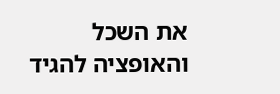את השכל והאופציה להגיד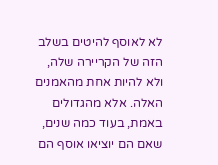לא לאוסף להיטים בשלב הזה של הקריירה שלה, ולא להיות אחת מהאמנים האלה. אלא מהגדולים באמת, בעוד כמה שנים, שאם הם יוציאו אוסף הם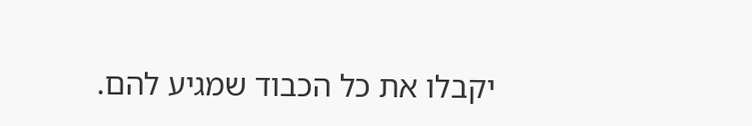יקבלו את כל הכבוד שמגיע להם.